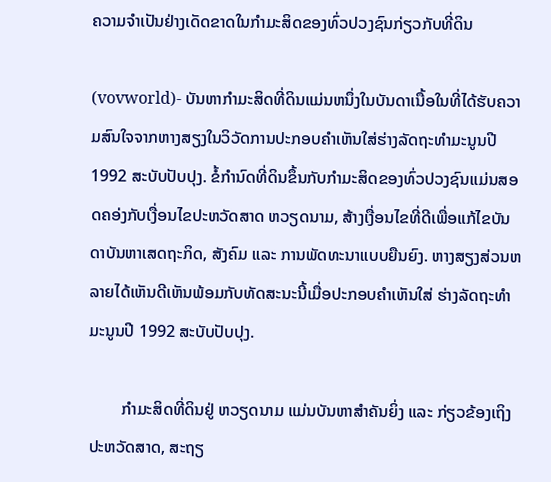ຄວາມຈຳເປັນຢ່າງເດັດຂາດໃນກຳມະສິດຂອງທົ່ວປວງຊົນກ່ຽວກັບທີ່ດິນ

(vovworld)- ບັນຫາກຳມະສິດທີ່ດິນແມ່ນຫນຶ່ງໃນບັນດາເນື້ອໃນທີ່ໄດ້ຮັບຄວາມສົນໃຈຈາກຫາງສຽງໃນວິວັດການປະກອບຄຳເຫັນໃສ່ຮ່າງລັດຖະທຳມະນູນປີ 1992 ສະບັບປັບປຸງ. ຂໍ້ກຳນົດທີ່ດິນຂຶ້ນກັບກຳມະສິດຂອງທົ່ວປວງຊົນແມ່ນສອດຄອ່ງກັບເງື່ອນໄຂປະຫວັດສາດ ຫວຽດນາມ, ສ້າງເງື່ອນໄຂທີ່ດີເພື່ອແກ້ໄຂບັນດາບັນຫາເສດຖະກິດ, ສັງຄົມ ແລະ ການພັດທະນາແບບຍືນຍົງ. ຫາງສຽງສ່ວນຫລາຍໄດ້ເຫັນດີເຫັນພ້ອມກັບທັດສະນະນີ້ເມື່ອປະກອບຄຳເຫັນໃສ່ ຮ່າງລັດຖະທຳມະນູນປີ 1992 ສະບັບປັບປຸງ.

        ກຳມະສິດທີ່ດິນຢູ່ ຫວຽດນາມ ແມ່ນບັນຫາສຳຄັນຍິ່ງ ແລະ ກ່ຽວຂ້ອງເຖິງປະຫວັດສາດ, ສະຖຽ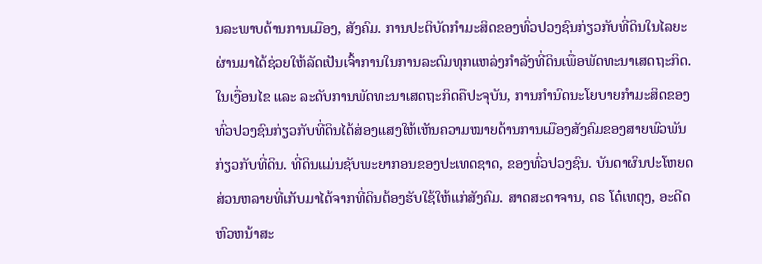ນລະພາບດ້ານການເມືອງ, ສັງຄົມ. ການປະຕິບັດກຳມະສິດຂອງທົ່ວປວງຊົນກ່ຽວກັບທີ່ດິນໃນໄລຍະຜ່ານມາໄດ້ຊ່ວຍໃຫ້ລັດເປັນເຈົ້າການໃນການລະດົມທຸກແຫລ່ງກຳລັງທີ່ດິນເພື່ອພັດທະນາເສດຖະກິດ. ໃນເງື່ອນໄຂ ແລະ ລະດັບການພັດທະນາເສດຖະກິດຄືປະຈຸບັນ, ການກຳນົດນະໂຍບາຍກຳມະສິດຂອງທົ່ວປວງຊົນກ່ຽວກັບທີ່ດິນໄດ້ສ່ອງແສງໃຫ້ເຫັນຄວາມໝາຍດ້ານການເມືອງສັງຄົມຂອງສາຍພົວພັນກ່ຽວກັບທີ່ດິນ. ທີ່ດິນແມ່ນຊັບພະຍາກອນຂອງປະເທດຊາດ, ຂອງທົ່ວປວງຊົນ. ບັນດາຜົນປະໂຫຍດສ່ວນຫລາຍທີ່ເກັບມາໄດ້ຈາກທີ່ດິນຕ້ອງຮັບໃຊ້ໃຫ້ແກ່ສັງຄົມ. ສາດສະດາຈານ, ດຣ ໂດ໋ເທຕຸງ, ອະດີດຫົວຫນ້າສະ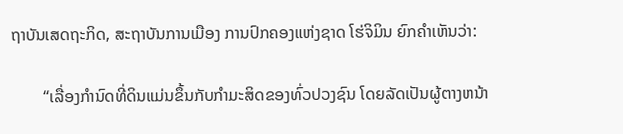ຖາບັນເສດຖະກິດ, ສະຖາບັນການເມືອງ ການປົກຄອງແຫ່ງຊາດ ໂຮ່ຈິມິນ ຍົກຄຳເຫັນວ່າ:

        “ເລື່ອງກຳນົດທີ່ດິນແມ່ນຂຶ້ນກັບກຳມະສິດຂອງທົ່ວປວງຊົນ ໂດຍລັດເປັນຜູ້ຕາງຫນ້າ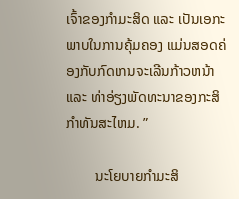ເຈົ້າຂອງກຳມະສິດ ແລະ ເປັນເອກະພາບໃນການຄຸ້ມຄອງ ແມ່ນສອດຄ່ອງກັບກົດເກນຈະເລີນກ້າວຫນ້າ ແລະ ທ່າອ່ຽງພັດທະນາຂອງກະສິກຳທັນສະໄຫມ. ”

        ນະໂຍບາຍກຳມະສິ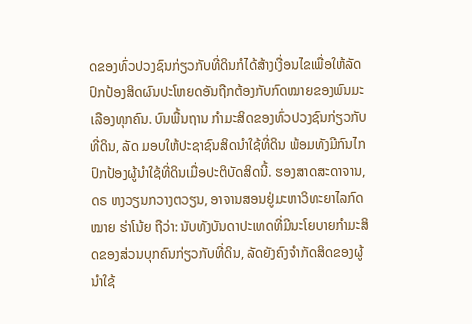ດຂອງທົ່ວປວງຊົນກ່ຽວກັບທີ່ດິນກໍໄດ້ສ້າງເງື່ອນໄຂເພື່ອໃຫ້ລັດປົກປ້ອງສິດຜົນປະໂຫຍດອັນຖືກຕ້ອງກັບກົດໝາຍຂອງພົນມະເລືອງທຸກຄົນ. ບົນພື້ນຖານ ກຳມະສິດຂອງທົ່ວປວງຊົນກ່ຽວກັບທີ່ດິນ, ລັດ ມອບໃຫ້ປະຊາຊົນສິດນຳໃຊ້ທີ່ດິນ ພ້ອມທັງມີກົນໄກປົກປ້ອງຜູ້ນຳໃຊ້ທີ່ດິນເມື່ອປະຕິບັດສິດນີ້. ຮອງສາດສະດາຈານ, ດຣ ຫງວຽນກວາງຕວຽນ, ອາຈານສອນຢູ່ມະຫາວິທະຍາໄລກົດໝາຍ ຮ່າໂນ້ຍ ຖືວ່າ: ນັບທັງບັນດາປະເທດທີ່ມີນະໂຍບາຍກຳມະສິດຂອງສ່ວນບຸກຄົນກ່ຽວກັບທີ່ດິນ, ລັດຍັງຄົງຈຳກັດສິດຂອງຜູ້ນຳໃຊ້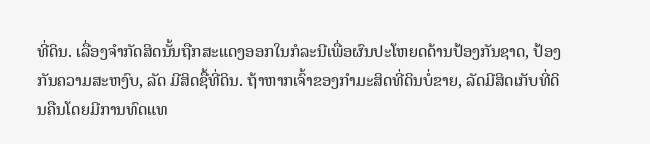ທີ່ດິນ. ເລື່ອງຈຳກັດສິດນັ້ນຖືກສະແດງອອກໃນກໍລະນີເພື່ອຜົນປະໂຫຍດດ້ານປ້ອງກັນຊາດ, ປ້ອງກັນຄວາມສະຫງົບ, ລັດ ມີສິດຊື້ທີ່ດິນ. ຖ້າຫາກເຈົ້າຂອງກຳມະສິດທີ່ດິນບໍ່ຂາຍ, ລັດມີສິດເກັບທີ່ດິນຄືນໂດຍມີການທົດແທ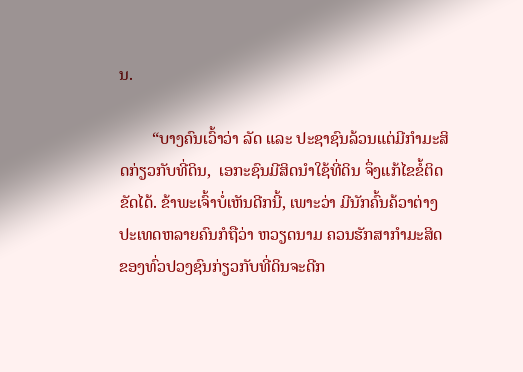ນ.

        “ບາງຄົນເວົ້າວ່າ ລັດ ແລະ ປະຊາຊົນລ້ວນແຕ່ມີກຳມະສິດກ່ຽວກັບທີ່ດິນ,  ເອກະຊົນມີສິດນຳໃຊ້ທີ່ດິນ ຈຶ່ງແກ້ໄຂຂໍ້ຕິດຂັດໄດ້. ຂ້າພະເຈົ້າບໍ່ເຫັນດີກນີ້, ເພາະວ່າ ມີນັກຄົ້ນຄ້ວາຕ່າງປະເທດຫລາຍຄົນກໍຖືວ່າ ຫວຽດນາມ ຄວນຮັກສາກຳມະສິດຂອງທົ່ວປວງຊົນກ່ຽວກັບທີ່ດິນຈະດີກ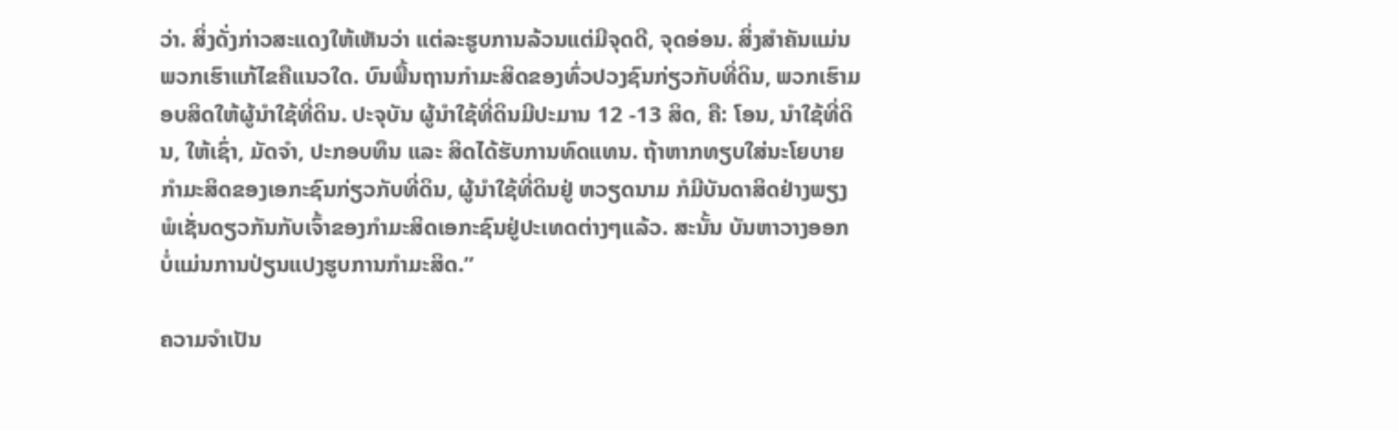ວ່າ. ສິ່ງດັ່ງກ່າວສະແດງໃຫ້ເຫັນວ່າ ແຕ່ລະຮູບການລ້ວນແຕ່ມີຈຸດດີ, ຈຸດອ່ອນ. ສິ່ງສຳຄັນແມ່ນ ພວກເຮົາແກ້ໄຂຄືແນວໃດ. ບົນພື້ນຖານກຳມະສິດຂອງທົ່ວປວງຊົນກ່ຽວກັບທີ່ດິນ, ພວກເຮົາມອບສິດໃຫ້ຜູ້ນຳໃຊ້ທີ່ດິນ. ປະຈຸບັນ ຜູ້ນຳໃຊ້ທີ່ດິນມີປະມານ 12 -13 ສິດ, ຄື: ໂອນ, ນຳໃຊ້ທີ່ດິນ, ໃຫ້ເຊົ່າ, ມັດຈຳ, ປະກອບທຶນ ແລະ ສິດໄດ້ຮັບການທົດແທນ. ຖ້າຫາກທຽບໃສ່ນະໂຍບາຍກຳມະສິດຂອງເອກະຊົນກ່ຽວກັບທີ່ດິນ, ຜູ້ນຳໃຊ້ທີ່ດິນຢູ່ ຫວຽດນາມ ກໍມີບັນດາສິດຢ່າງພຽງພໍເຊັ່ນດຽວກັນກັບເຈົ້າຂອງກຳມະສິດເອກະຊົນຢູ່ປະເທດຕ່າງໆແລ້ວ. ສະນັ້ນ ບັນຫາວາງອອກ ບໍ່ແມ່ນການປ່ຽນແປງຮູບການກຳມະສິດ.”

ຄວາມຈຳເປັນ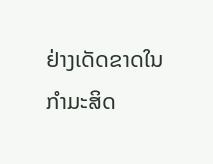ຢ່າງເດັດຂາດໃນກຳມະສິດ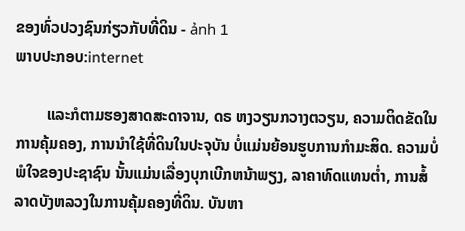ຂອງທົ່ວປວງຊົນກ່ຽວກັບທີ່ດິນ - ảnh 1
ພາບປະກອບ:internet

        ແລະກໍຕາມຮອງສາດສະດາຈານ, ດຣ ຫງວຽນກວາງຕວຽນ, ຄວາມຕິດຂັດໃນການຄຸ້ມຄອງ, ການນຳໃຊ້ທີ່ດິນໃນປະຈຸບັນ ບໍ່ແມ່ນຍ້ອນຮູບການກຳມະສິດ. ຄວາມບໍ່ພໍໃຈຂອງປະຊາຊົນ ນັ້ນແມ່ນເລື່ອງບຸກເບີກຫນ້າພຽງ, ລາຄາທົດແທນຕ່ຳ, ການສໍ້ລາດບັງຫລວງໃນການຄຸ້ມຄອງທີ່ດິນ. ບັນຫາ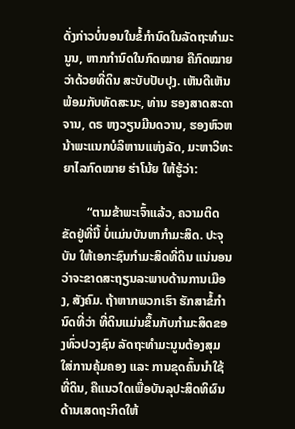ດັ່ງກ່າວບໍ່ນອນໃນຂໍ້ກຳນົດໃນລັດຖະທຳມະນູນ, ຫາກກຳນົດໃນກົດໝາຍ ຄືກົດໝາຍວ່າດ້ວຍທີ່ດິນ ສະບັບປັບປຸງ. ເຫັນດີເຫັນພ້ອມກັບທັດສະນະ, ທ່ານ ຮອງສາດສະດາຈານ, ດຣ ຫງວຽນມີນດວານ, ຮອງຫົວຫນ້າພະແນກບໍລິຫານແຫ່ງລັດ, ມະຫາວິທະຍາໄລກົດໝາຍ ຮ່າໂນ້ຍ ໃຫ້ຮູ້ວ່າ:

        “ຕາມຂ້າພະເຈົ້າແລ້ວ, ຄວາມຕິດຂັດຢູ່ທີ່ນີ້ ບໍ່ແມ່ນບັນຫາກຳມະສິດ. ປະຈຸບັນ ໃຫ້ເອກະຊົນກຳມະສິດທີ່ດິນ ແນ່ນອນວ່າຈະຂາດສະຖຽນລະພາບດ້ານການເມືອງ, ສັງຄົມ. ຖ້າຫາກພວກເຮົາ ຮັກສາຂໍ້ກຳນົດທີ່ວ່າ ທີ່ດິນແມ່ນຂຶ້ນກັບກຳມະສິດຂອງທົ່ວປວງຊົນ ລັດຖະທຳມະນູນຕ້ອງສຸມໃສ່ການຄຸ້ມຄອງ ແລະ ການຂຸດຄົ້ນນຳໃຊ້ທີ່ດິນ, ຄືແນວໃດເພື່ອບັນລຸປະສິດທິຜົນດ້ານເສດຖະກິດໃຫ້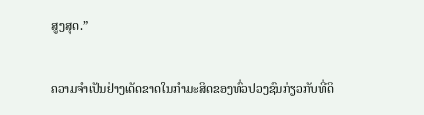ສູງສຸດ.”

ຄວາມຈຳເປັນຢ່າງເດັດຂາດໃນກຳມະສິດຂອງທົ່ວປວງຊົນກ່ຽວກັບທີ່ດິ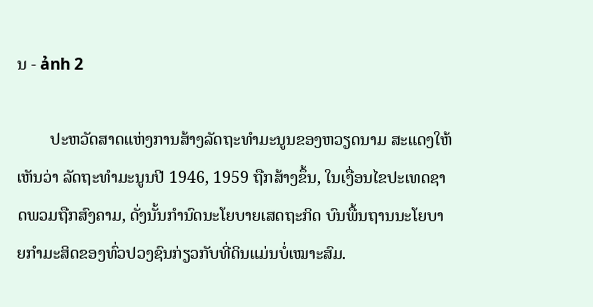ນ - ảnh 2

        ປະຫວັດສາດແຫ່ງການສ້າງລັດຖະທຳມະນູນຂອງຫວຽດນາມ ສະແດງໃຫ້ເຫັນວ່າ ລັດຖະທຳມະນູນປີ 1946, 1959 ຖືກສ້າງຂຶ້ນ, ໃນເງື່ອນໄຂປະເທດຊາດພວມຖືກສົງຄາມ, ດັ່ງນັ້ນກຳນົດນະໂຍບາຍເສດຖະກິດ ບົນພື້ນຖານນະໂຍບາຍກຳມະສິດຂອງທົ່ວປວງຊົນກ່ຽວກັບທີ່ດິນແມ່ນບໍ່ເໝາະສົມ.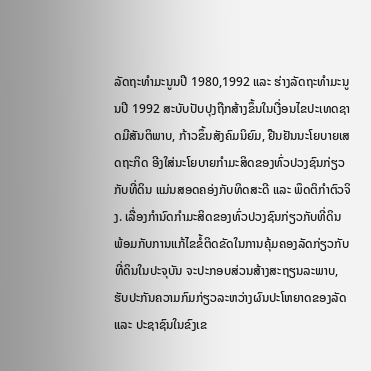ລັດຖະທຳມະນູນປີ 1980,1992 ແລະ ຮ່າງລັດຖະທຳມະນູນປີ 1992 ສະບັບປັບປຸງຖືກສ້າງຂຶ້ນໃນເງື່ອນໄຂປະເທດຊາດມີສັນຕິພາບ, ກ້າວຂຶ້ນສັງຄົມນິຍົມ, ຢືນຢັນນະໂຍບາຍເສດຖະກິດ ອີງໃສ່ນະໂຍບາຍກຳມະສິດຂອງທົ່ວປວງຊົນກ່ຽວກັບທີ່ດິນ ແມ່ນສອດຄອ່ງກັບທິດສະດີ ແລະ ພຶດຕິກຳຕົວຈິງ. ເລື່ອງກຳນົດກຳມະສິດຂອງທົ່ວປວງຊົນກ່ຽວກັບທີ່ດິນ ພ້ອມກັບການແກ້ໄຂຂໍ້ຕິດຂັດໃນການຄຸ້ມຄອງລັດກ່ຽວກັບທີ່ດິນໃນປະຈຸບັນ ຈະປະກອບສ່ວນສ້າງສະຖຽນລະພາບ, ຮັບປະກັນຄວາມກົມກ່ຽວລະຫວ່າງຜົນປະໂຫຍາດຂອງລັດ ແລະ ປະຊາຊົນໃນຂົງເຂ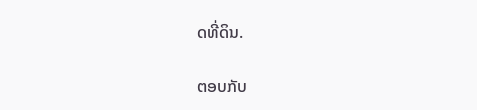ດທີ່ດິນ.

ຕອບກັບ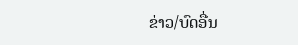ຂ່າວ/ບົດອື່ນ